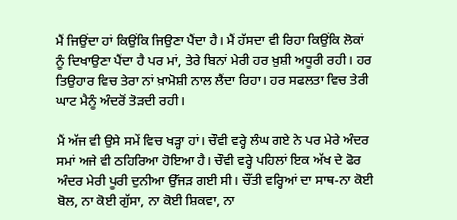ਮੈਂ ਜਿਉਂਦਾ ਹਾਂ ਕਿਉਂਕਿ ਜਿਉਣਾ ਪੈਂਦਾ ਹੈ। ਮੈਂ ਹੱਸਦਾ ਵੀ ਰਿਹਾ ਕਿਉਂਕਿ ਲੋਕਾਂ ਨੂੰ ਦਿਖਾਉਣਾ ਪੈਂਦਾ ਹੈ ਪਰ ਮਾਂ, ਤੇਰੇ ਬਿਨਾਂ ਮੇਰੀ ਹਰ ਖ਼ੁਸ਼ੀ ਅਧੂਰੀ ਰਹੀ। ਹਰ ਤਿਉਹਾਰ ਵਿਚ ਤੇਰਾ ਨਾਂ ਖ਼ਾਮੋਸ਼ੀ ਨਾਲ ਲੈਂਦਾ ਰਿਹਾ। ਹਰ ਸਫਲਤਾ ਵਿਚ ਤੇਰੀ ਘਾਟ ਮੈਨੂੰ ਅੰਦਰੋਂ ਤੋੜਦੀ ਰਹੀ।

ਮੈਂ ਅੱਜ ਵੀ ਉਸੇ ਸਮੇਂ ਵਿਚ ਖੜ੍ਹਾ ਹਾਂ। ਚੌਵੀ ਵਰ੍ਹੇ ਲੰਘ ਗਏ ਨੇ ਪਰ ਮੇਰੇ ਅੰਦਰ ਸਮਾਂ ਅਜੇ ਵੀ ਠਹਿਰਿਆ ਹੋਇਆ ਹੈ। ਚੌਵੀ ਵਰ੍ਹੇ ਪਹਿਲਾਂ ਇਕ ਅੱਖ ਦੇ ਫੋਰ ਅੰਦਰ ਮੇਰੀ ਪੂਰੀ ਦੁਨੀਆ ਉੱਜੜ ਗਈ ਸੀ। ਚੌਂਤੀ ਵਰ੍ਹਿਆਂ ਦਾ ਸਾਥ-ਨਾ ਕੋਈ ਬੋਲ, ਨਾ ਕੋਈ ਗੁੱਸਾ, ਨਾ ਕੋਈ ਸ਼ਿਕਵਾ, ਨਾ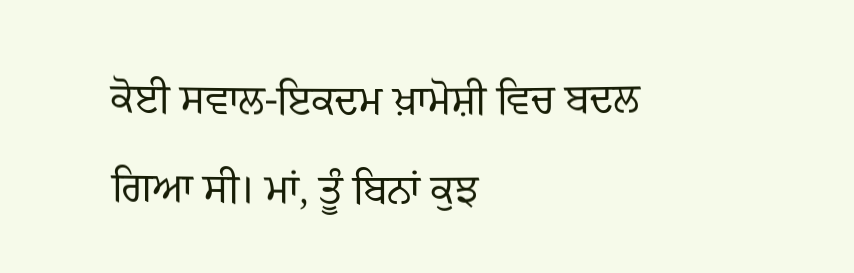ਕੋਈ ਸਵਾਲ-ਇਕਦਮ ਖ਼ਾਮੋਸ਼ੀ ਵਿਚ ਬਦਲ ਗਿਆ ਸੀ। ਮਾਂ, ਤੂੰ ਬਿਨਾਂ ਕੁਝ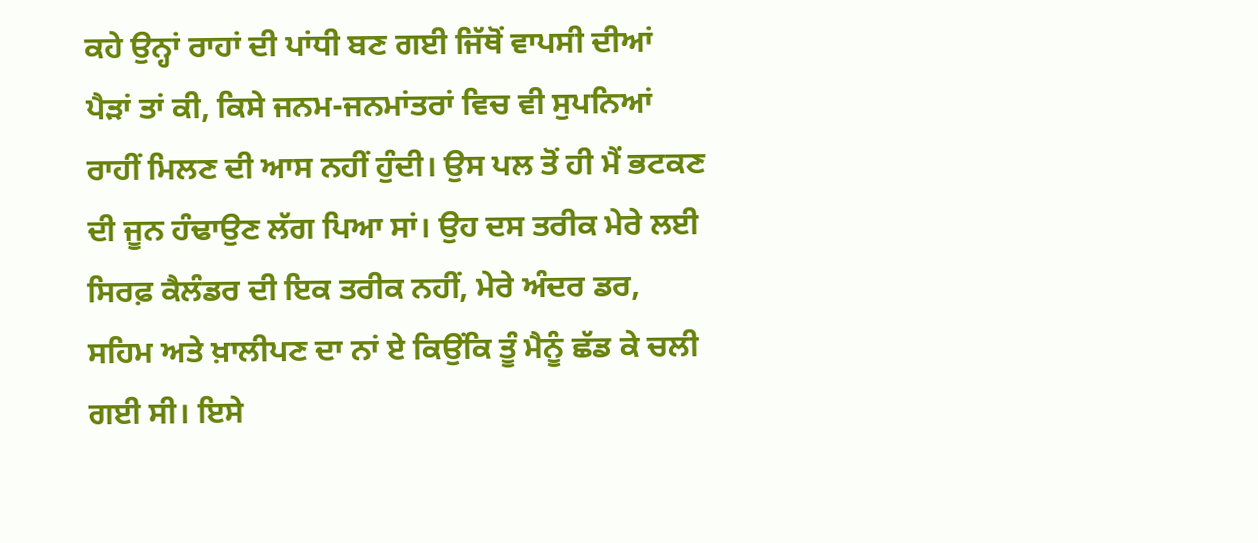ਕਹੇ ਉਨ੍ਹਾਂ ਰਾਹਾਂ ਦੀ ਪਾਂਧੀ ਬਣ ਗਈ ਜਿੱਥੋਂ ਵਾਪਸੀ ਦੀਆਂ ਪੈੜਾਂ ਤਾਂ ਕੀ, ਕਿਸੇ ਜਨਮ-ਜਨਮਾਂਤਰਾਂ ਵਿਚ ਵੀ ਸੁਪਨਿਆਂ ਰਾਹੀਂ ਮਿਲਣ ਦੀ ਆਸ ਨਹੀਂ ਹੁੰਦੀ। ਉਸ ਪਲ ਤੋਂ ਹੀ ਮੈਂ ਭਟਕਣ ਦੀ ਜੂਨ ਹੰਢਾਉਣ ਲੱਗ ਪਿਆ ਸਾਂ। ਉਹ ਦਸ ਤਰੀਕ ਮੇਰੇ ਲਈ ਸਿਰਫ਼ ਕੈਲੰਡਰ ਦੀ ਇਕ ਤਰੀਕ ਨਹੀਂ, ਮੇਰੇ ਅੰਦਰ ਡਰ, ਸਹਿਮ ਅਤੇ ਖ਼ਾਲੀਪਣ ਦਾ ਨਾਂ ਏ ਕਿਉਂਕਿ ਤੂੰ ਮੈਨੂੰ ਛੱਡ ਕੇ ਚਲੀ ਗਈ ਸੀ। ਇਸੇ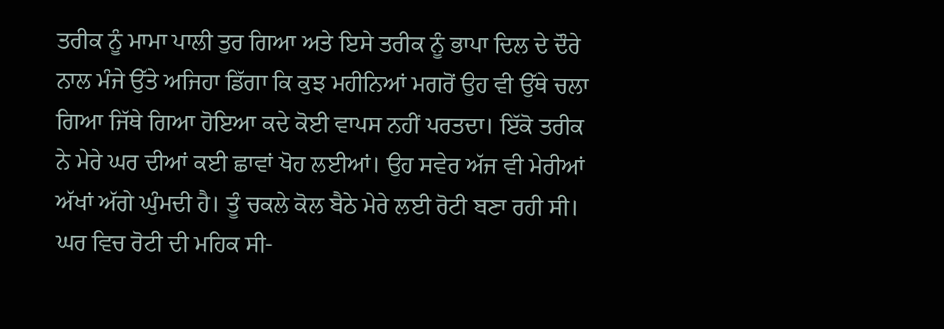ਤਰੀਕ ਨੂੰ ਮਾਮਾ ਪਾਲੀ ਤੁਰ ਗਿਆ ਅਤੇ ਇਸੇ ਤਰੀਕ ਨੂੰ ਭਾਪਾ ਦਿਲ ਦੇ ਦੌਰੇ ਨਾਲ ਮੰਜੇ ਉੱਤੇ ਅਜਿਹਾ ਡਿੱਗਾ ਕਿ ਕੁਝ ਮਹੀਨਿਆਂ ਮਗਰੋਂ ਉਹ ਵੀ ਉੱਥੇ ਚਲਾ ਗਿਆ ਜਿੱਥੇ ਗਿਆ ਹੋਇਆ ਕਦੇ ਕੋਈ ਵਾਪਸ ਨਹੀਂ ਪਰਤਦਾ। ਇੱਕੋ ਤਰੀਕ ਨੇ ਮੇਰੇ ਘਰ ਦੀਆਂ ਕਈ ਛਾਵਾਂ ਖੋਹ ਲਈਆਂ। ਉਹ ਸਵੇਰ ਅੱਜ ਵੀ ਮੇਰੀਆਂ ਅੱਖਾਂ ਅੱਗੇ ਘੁੰਮਦੀ ਹੈ। ਤੂੰ ਚਕਲੇ ਕੋਲ ਬੈਠੇ ਮੇਰੇ ਲਈ ਰੋਟੀ ਬਣਾ ਰਹੀ ਸੀ। ਘਰ ਵਿਚ ਰੋਟੀ ਦੀ ਮਹਿਕ ਸੀ-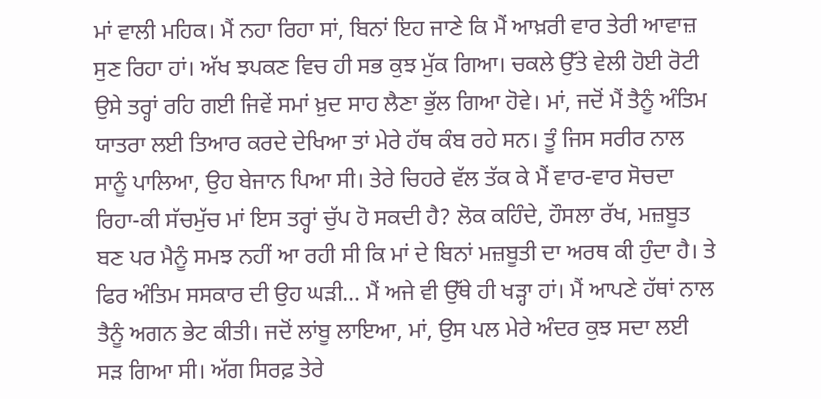ਮਾਂ ਵਾਲੀ ਮਹਿਕ। ਮੈਂ ਨਹਾ ਰਿਹਾ ਸਾਂ, ਬਿਨਾਂ ਇਹ ਜਾਣੇ ਕਿ ਮੈਂ ਆਖ਼ਰੀ ਵਾਰ ਤੇਰੀ ਆਵਾਜ਼ ਸੁਣ ਰਿਹਾ ਹਾਂ। ਅੱਖ ਝਪਕਣ ਵਿਚ ਹੀ ਸਭ ਕੁਝ ਮੁੱਕ ਗਿਆ। ਚਕਲੇ ਉੱਤੇ ਵੇਲੀ ਹੋਈ ਰੋਟੀ ਉਸੇ ਤਰ੍ਹਾਂ ਰਹਿ ਗਈ ਜਿਵੇਂ ਸਮਾਂ ਖ਼ੁਦ ਸਾਹ ਲੈਣਾ ਭੁੱਲ ਗਿਆ ਹੋਵੇ। ਮਾਂ, ਜਦੋਂ ਮੈਂ ਤੈਨੂੰ ਅੰਤਿਮ ਯਾਤਰਾ ਲਈ ਤਿਆਰ ਕਰਦੇ ਦੇਖਿਆ ਤਾਂ ਮੇਰੇ ਹੱਥ ਕੰਬ ਰਹੇ ਸਨ। ਤੂੰ ਜਿਸ ਸਰੀਰ ਨਾਲ ਸਾਨੂੰ ਪਾਲਿਆ, ਉਹ ਬੇਜਾਨ ਪਿਆ ਸੀ। ਤੇਰੇ ਚਿਹਰੇ ਵੱਲ ਤੱਕ ਕੇ ਮੈਂ ਵਾਰ-ਵਾਰ ਸੋਚਦਾ ਰਿਹਾ-ਕੀ ਸੱਚਮੁੱਚ ਮਾਂ ਇਸ ਤਰ੍ਹਾਂ ਚੁੱਪ ਹੋ ਸਕਦੀ ਹੈ? ਲੋਕ ਕਹਿੰਦੇ, ਹੌਸਲਾ ਰੱਖ, ਮਜ਼ਬੂਤ ਬਣ ਪਰ ਮੈਨੂੰ ਸਮਝ ਨਹੀਂ ਆ ਰਹੀ ਸੀ ਕਿ ਮਾਂ ਦੇ ਬਿਨਾਂ ਮਜ਼ਬੂਤੀ ਦਾ ਅਰਥ ਕੀ ਹੁੰਦਾ ਹੈ। ਤੇ ਫਿਰ ਅੰਤਿਮ ਸਸਕਾਰ ਦੀ ਉਹ ਘੜੀ… ਮੈਂ ਅਜੇ ਵੀ ਉੱਥੇ ਹੀ ਖੜ੍ਹਾ ਹਾਂ। ਮੈਂ ਆਪਣੇ ਹੱਥਾਂ ਨਾਲ ਤੈਨੂੰ ਅਗਨ ਭੇਟ ਕੀਤੀ। ਜਦੋਂ ਲਾਂਬੂ ਲਾਇਆ, ਮਾਂ, ਉਸ ਪਲ ਮੇਰੇ ਅੰਦਰ ਕੁਝ ਸਦਾ ਲਈ ਸੜ ਗਿਆ ਸੀ। ਅੱਗ ਸਿਰਫ਼ ਤੇਰੇ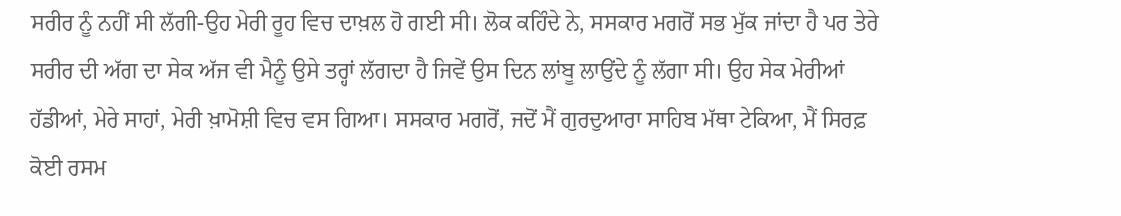ਸਰੀਰ ਨੂੰ ਨਹੀਂ ਸੀ ਲੱਗੀ-ਉਹ ਮੇਰੀ ਰੂਹ ਵਿਚ ਦਾਖ਼ਲ ਹੋ ਗਈ ਸੀ। ਲੋਕ ਕਹਿੰਦੇ ਨੇ, ਸਸਕਾਰ ਮਗਰੋਂ ਸਭ ਮੁੱਕ ਜਾਂਦਾ ਹੈ ਪਰ ਤੇਰੇ ਸਰੀਰ ਦੀ ਅੱਗ ਦਾ ਸੇਕ ਅੱਜ ਵੀ ਮੈਨੂੰ ਉਸੇ ਤਰ੍ਹਾਂ ਲੱਗਦਾ ਹੈ ਜਿਵੇਂ ਉਸ ਦਿਨ ਲਾਂਬੂ ਲਾਉਂਦੇ ਨੂੰ ਲੱਗਾ ਸੀ। ਉਹ ਸੇਕ ਮੇਰੀਆਂ ਹੱਡੀਆਂ, ਮੇਰੇ ਸਾਹਾਂ, ਮੇਰੀ ਖ਼ਾਮੋਸ਼ੀ ਵਿਚ ਵਸ ਗਿਆ। ਸਸਕਾਰ ਮਗਰੋਂ, ਜਦੋਂ ਮੈਂ ਗੁਰਦੁਆਰਾ ਸਾਹਿਬ ਮੱਥਾ ਟੇਕਿਆ, ਮੈਂ ਸਿਰਫ਼ ਕੋਈ ਰਸਮ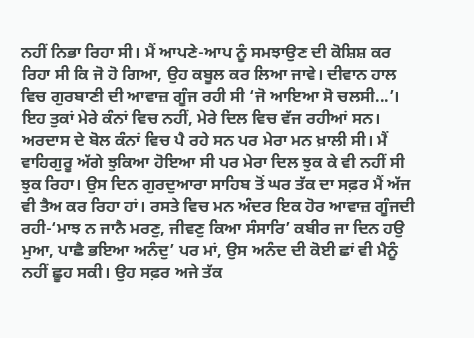ਨਹੀਂ ਨਿਭਾ ਰਿਹਾ ਸੀ। ਮੈਂ ਆਪਣੇ-ਆਪ ਨੂੰ ਸਮਝਾਉਣ ਦੀ ਕੋਸ਼ਿਸ਼ ਕਰ ਰਿਹਾ ਸੀ ਕਿ ਜੋ ਹੋ ਗਿਆ, ਉਹ ਕਬੂਲ ਕਰ ਲਿਆ ਜਾਵੇ। ਦੀਵਾਨ ਹਾਲ ਵਿਚ ਗੁਰਬਾਣੀ ਦੀ ਆਵਾਜ਼ ਗੂੰਜ ਰਹੀ ਸੀ ‘ਜੋ ਆਇਆ ਸੋ ਚਲਸੀ...’।
ਇਹ ਤੁਕਾਂ ਮੇਰੇ ਕੰਨਾਂ ਵਿਚ ਨਹੀਂ, ਮੇਰੇ ਦਿਲ ਵਿਚ ਵੱਜ ਰਹੀਆਂ ਸਨ। ਅਰਦਾਸ ਦੇ ਬੋਲ ਕੰਨਾਂ ਵਿਚ ਪੈ ਰਹੇ ਸਨ ਪਰ ਮੇਰਾ ਮਨ ਖ਼ਾਲੀ ਸੀ। ਮੈਂ ਵਾਹਿਗੁਰੂ ਅੱਗੇ ਝੁਕਿਆ ਹੋਇਆ ਸੀ ਪਰ ਮੇਰਾ ਦਿਲ ਝੁਕ ਕੇ ਵੀ ਨਹੀਂ ਸੀ ਝੁਕ ਰਿਹਾ। ਉਸ ਦਿਨ ਗੁਰਦੁਆਰਾ ਸਾਹਿਬ ਤੋਂ ਘਰ ਤੱਕ ਦਾ ਸਫ਼ਰ ਮੈਂ ਅੱਜ ਵੀ ਤੈਅ ਕਰ ਰਿਹਾ ਹਾਂ। ਰਸਤੇ ਵਿਚ ਮਨ ਅੰਦਰ ਇਕ ਹੋਰ ਆਵਾਜ਼ ਗੂੰਜਦੀ ਰਹੀ-‘ਮਾਝ ਨ ਜਾਨੈ ਮਰਣੁ, ਜੀਵਣੁ ਕਿਆ ਸੰਸਾਰਿ’ ਕਬੀਰ ਜਾ ਦਿਨ ਹਉ ਮੁਆ, ਪਾਛੈ ਭਇਆ ਅਨੰਦੁ’ ਪਰ ਮਾਂ, ਉਸ ਅਨੰਦ ਦੀ ਕੋਈ ਛਾਂ ਵੀ ਮੈਨੂੰ ਨਹੀਂ ਛੂਹ ਸਕੀ। ਉਹ ਸਫ਼ਰ ਅਜੇ ਤੱਕ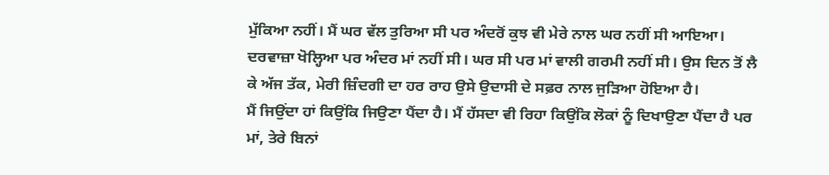ਮੁੱਕਿਆ ਨਹੀਂ। ਮੈਂ ਘਰ ਵੱਲ ਤੁਰਿਆ ਸੀ ਪਰ ਅੰਦਰੋਂ ਕੁਝ ਵੀ ਮੇਰੇ ਨਾਲ ਘਰ ਨਹੀਂ ਸੀ ਆਇਆ। ਦਰਵਾਜ਼ਾ ਖੋਲ੍ਹਿਆ ਪਰ ਅੰਦਰ ਮਾਂ ਨਹੀਂ ਸੀ। ਘਰ ਸੀ ਪਰ ਮਾਂ ਵਾਲੀ ਗਰਮੀ ਨਹੀਂ ਸੀ। ਉਸ ਦਿਨ ਤੋਂ ਲੈ ਕੇ ਅੱਜ ਤੱਕ, ਮੇਰੀ ਜ਼ਿੰਦਗੀ ਦਾ ਹਰ ਰਾਹ ਉਸੇ ਉਦਾਸੀ ਦੇ ਸਫ਼ਰ ਨਾਲ ਜੁੜਿਆ ਹੋਇਆ ਹੈ।
ਮੈਂ ਜਿਉਂਦਾ ਹਾਂ ਕਿਉਂਕਿ ਜਿਉਣਾ ਪੈਂਦਾ ਹੈ। ਮੈਂ ਹੱਸਦਾ ਵੀ ਰਿਹਾ ਕਿਉਂਕਿ ਲੋਕਾਂ ਨੂੰ ਦਿਖਾਉਣਾ ਪੈਂਦਾ ਹੈ ਪਰ ਮਾਂ, ਤੇਰੇ ਬਿਨਾਂ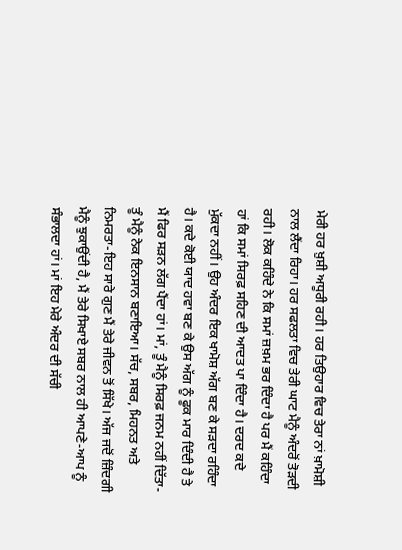ਮੇਰੀ ਹਰ ਖ਼ੁਸ਼ੀ ਅਧੂਰੀ ਰਹੀ। ਹਰ ਤਿਉਹਾਰ ਵਿਚ ਤੇਰਾ ਨਾਂ ਖ਼ਾਮੋਸ਼ੀ ਨਾਲ ਲੈਂਦਾ ਰਿਹਾ। ਹਰ ਸਫਲਤਾ ਵਿਚ ਤੇਰੀ ਘਾਟ ਮੈਨੂੰ ਅੰਦਰੋਂ ਤੋੜਦੀ ਰਹੀ। ਲੋਕ ਕਹਿੰਦੇ ਨੇ ਕਿ ਸਮਾਂ ਜ਼ਖ਼ਮ ਭਰ ਦਿੰਦਾ ਹੈ ਪਰ ਮੈਂ ਕਹਿੰਦਾ ਹਾਂ ਕਿ ਸਮਾਂ ਸਿਰਫ਼ ਸਹਿਣ ਦੀ ਆਦਤ ਪਾ ਦਿੰਦਾ ਹੈ। ਦਰਦ ਕਦੇ ਮੁੱਕਦਾ ਨਹੀਂ। ਉਹ ਅੰਦਰ ਇਕ ਖਾਮੋਸ਼ ਅੱਗ ਬਣ ਕੇ ਸੜਦਾ ਰਹਿੰਦਾ ਹੈ। ਕਦੇ ਕੋਈ ਯਾਦ ਹਵਾ ਬਣ ਕੇ ਉਸ ਅੱਗ ਨੂੰ ਫੂਕ ਮਾਰ ਦਿੰਦੀ ਹੈ ਤੇ ਮੈਂ ਫਿਰ ਸੜਨ ਲੱਗ ਪੈਂਦਾ ਹਾਂ। ਮਾਂ, ਤੂੰ ਮੈਨੂੰ ਸਿਰਫ਼ ਜਨਮ ਨਹੀਂ ਦਿੱਤਾ-ਤੂੰ ਮੈਨੂੰ ਨੇਕ ਇਨਸਾਨ ਬਣਾਇਆ। ਸੱਚ, ਸਬਰ, ਮਿਹਨਤ ਅਤੇ ਨਿਮਰਤਾ-ਇਹ ਸਾਰੇ ਗੁਣ ਮੈਂ ਤੇਰੇ ਜੀਵਨ ਤੋਂ ਸਿੱਖੇ। ਅੱਜ ਜਦੋਂ ਜ਼ਿੰਦਗੀ ਮੈਨੂੰ ਝੁਕਾਉਂਦੀ ਹੈ, ਮੈਂ ਤੇਰੇ ਸਿਖਾਏ ਸਬਰ ਨਾਲ ਹੀ ਆਪਣੇ-ਆਪ ਨੂੰ ਸੰਭਾਲਦਾ ਹਾਂ। ਮਾਂ ਇਹ ਮੇਰੇ ਅੰਦਰ ਦੀ ਸੱਚੀ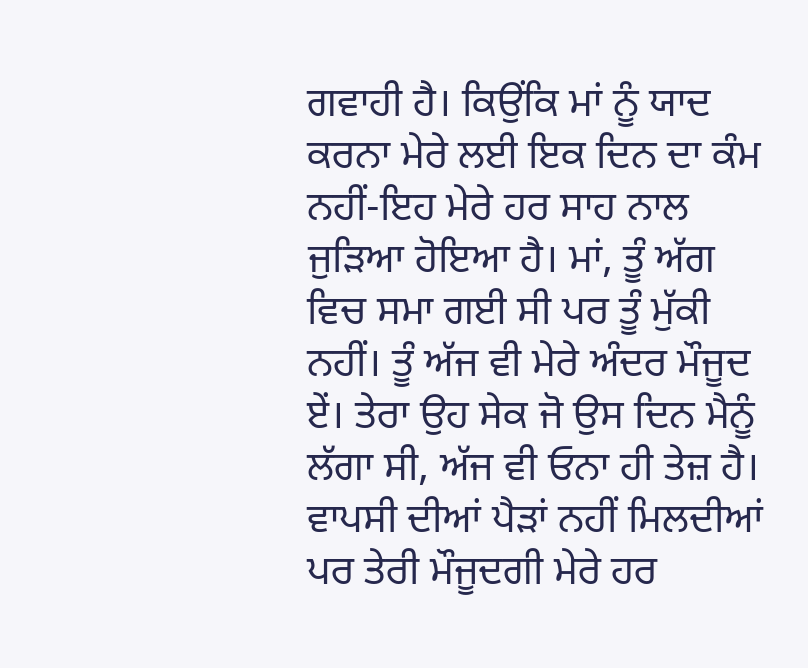ਗਵਾਹੀ ਹੈ। ਕਿਉਂਕਿ ਮਾਂ ਨੂੰ ਯਾਦ ਕਰਨਾ ਮੇਰੇ ਲਈ ਇਕ ਦਿਨ ਦਾ ਕੰਮ ਨਹੀਂ-ਇਹ ਮੇਰੇ ਹਰ ਸਾਹ ਨਾਲ ਜੁੜਿਆ ਹੋਇਆ ਹੈ। ਮਾਂ, ਤੂੰ ਅੱਗ ਵਿਚ ਸਮਾ ਗਈ ਸੀ ਪਰ ਤੂੰ ਮੁੱਕੀ ਨਹੀਂ। ਤੂੰ ਅੱਜ ਵੀ ਮੇਰੇ ਅੰਦਰ ਮੌਜੂਦ ਏਂ। ਤੇਰਾ ਉਹ ਸੇਕ ਜੋ ਉਸ ਦਿਨ ਮੈਨੂੰ ਲੱਗਾ ਸੀ, ਅੱਜ ਵੀ ਓਨਾ ਹੀ ਤੇਜ਼ ਹੈ। ਵਾਪਸੀ ਦੀਆਂ ਪੈੜਾਂ ਨਹੀਂ ਮਿਲਦੀਆਂ ਪਰ ਤੇਰੀ ਮੌਜੂਦਗੀ ਮੇਰੇ ਹਰ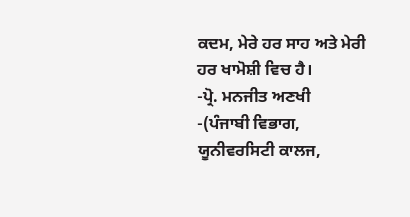ਕਦਮ, ਮੇਰੇ ਹਰ ਸਾਹ ਅਤੇ ਮੇਰੀ ਹਰ ਖਾਮੋਸ਼ੀ ਵਿਚ ਹੈ।
-ਪ੍ਰੋ. ਮਨਜੀਤ ਅਣਖੀ
-(ਪੰਜਾਬੀ ਵਿਭਾਗ, ਯੂਨੀਵਰਸਿਟੀ ਕਾਲਜ,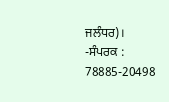ਜਲੰਧਰ)।
-ਸੰਪਰਕ : 78885-20498